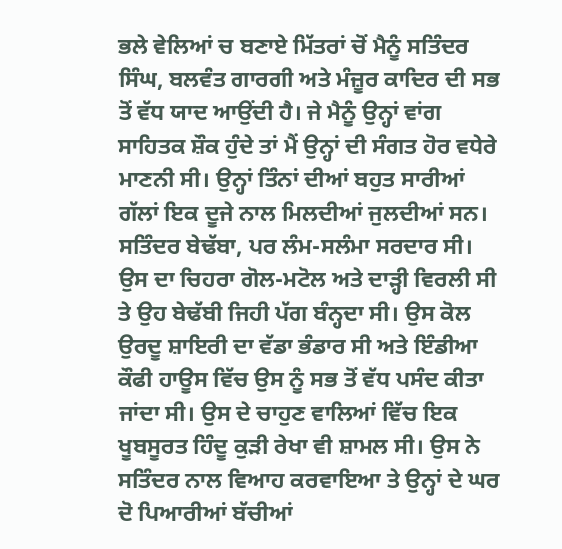ਭਲੇ ਵੇਲਿਆਂ ਚ ਬਣਾਏ ਮਿੱਤਰਾਂ ਚੋਂ ਮੈਨੂੰ ਸਤਿੰਦਰ ਸਿੰਘ, ਬਲਵੰਤ ਗਾਰਗੀ ਅਤੇ ਮੰਜ਼ੂਰ ਕਾਦਿਰ ਦੀ ਸਭ ਤੋਂ ਵੱਧ ਯਾਦ ਆਉਂਦੀ ਹੈ। ਜੇ ਮੈਨੂੰ ਉਨ੍ਹਾਂ ਵਾਂਗ ਸਾਹਿਤਕ ਸ਼ੌਕ ਹੁੰਦੇ ਤਾਂ ਮੈਂ ਉਨ੍ਹਾਂ ਦੀ ਸੰਗਤ ਹੋਰ ਵਧੇਰੇ ਮਾਣਨੀ ਸੀ। ਉਨ੍ਹਾਂ ਤਿੰਨਾਂ ਦੀਆਂ ਬਹੁਤ ਸਾਰੀਆਂ ਗੱਲਾਂ ਇਕ ਦੂਜੇ ਨਾਲ ਮਿਲਦੀਆਂ ਜੁਲਦੀਆਂ ਸਨ। ਸਤਿੰਦਰ ਬੇਢੱਬਾ, ਪਰ ਲੰਮ-ਸਲੰਮਾ ਸਰਦਾਰ ਸੀ।
ਉਸ ਦਾ ਚਿਹਰਾ ਗੋਲ-ਮਟੋਲ ਅਤੇ ਦਾੜ੍ਹੀ ਵਿਰਲੀ ਸੀ ਤੇ ਉਹ ਬੇਢੱਬੀ ਜਿਹੀ ਪੱਗ ਬੰਨ੍ਹਦਾ ਸੀ। ਉਸ ਕੋਲ ਉਰਦੂ ਸ਼ਾਇਰੀ ਦਾ ਵੱਡਾ ਭੰਡਾਰ ਸੀ ਅਤੇ ਇੰਡੀਆ ਕੌਫੀ ਹਾਊਸ ਵਿੱਚ ਉਸ ਨੂੰ ਸਭ ਤੋਂ ਵੱਧ ਪਸੰਦ ਕੀਤਾ ਜਾਂਦਾ ਸੀ। ਉਸ ਦੇ ਚਾਹੁਣ ਵਾਲਿਆਂ ਵਿੱਚ ਇਕ ਖੂਬਸੂਰਤ ਹਿੰਦੂ ਕੁੜੀ ਰੇਖਾ ਵੀ ਸ਼ਾਮਲ ਸੀ। ਉਸ ਨੇ ਸਤਿੰਦਰ ਨਾਲ ਵਿਆਹ ਕਰਵਾਇਆ ਤੇ ਉਨ੍ਹਾਂ ਦੇ ਘਰ ਦੋ ਪਿਆਰੀਆਂ ਬੱਚੀਆਂ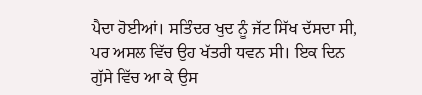ਪੈਦਾ ਹੋਈਆਂ। ਸਤਿੰਦਰ ਖੁਦ ਨੂੰ ਜੱਟ ਸਿੱਖ ਦੱਸਦਾ ਸੀ, ਪਰ ਅਸਲ ਵਿੱਚ ਉਹ ਖੱਤਰੀ ਧਵਨ ਸੀ। ਇਕ ਦਿਨ ਗੁੱਸੇ ਵਿੱਚ ਆ ਕੇ ਉਸ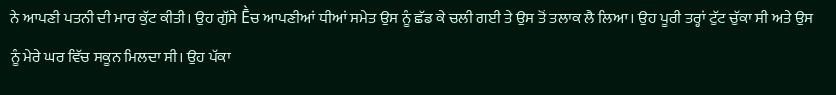ਨੇ ਆਪਣੀ ਪਤਨੀ ਦੀ ਮਾਰ ਕੁੱਟ ਕੀਤੀ। ਉਹ ਗੁੱਸੇ Ḕਚ ਆਪਣੀਆਂ ਧੀਆਂ ਸਮੇਤ ਉਸ ਨੂੰ ਛੱਡ ਕੇ ਚਲੀ ਗਈ ਤੇ ਉਸ ਤੋਂ ਤਲਾਕ ਲੈ ਲਿਆ। ਉਹ ਪੂਰੀ ਤਰ੍ਹਾਂ ਟੁੱਟ ਚੁੱਕਾ ਸੀ ਅਤੇ ਉਸ ਨੂੰ ਮੇਰੇ ਘਰ ਵਿੱਚ ਸਕੂਨ ਮਿਲਦਾ ਸੀ। ਉਹ ਪੱਕਾ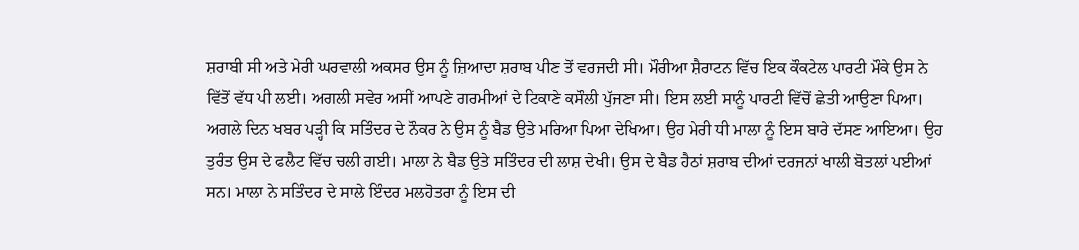ਸ਼ਰਾਬੀ ਸੀ ਅਤੇ ਮੇਰੀ ਘਰਵਾਲੀ ਅਕਸਰ ਉਸ ਨੂੰ ਜ਼ਿਆਦਾ ਸ਼ਰਾਬ ਪੀਣ ਤੋਂ ਵਰਜਦੀ ਸੀ। ਮੌਰੀਆ ਸ਼ੈਰਾਟਨ ਵਿੱਚ ਇਕ ਕੌਕਟੇਲ ਪਾਰਟੀ ਮੌਕੇ ਉਸ ਨੇ ਵਿੱਤੋਂ ਵੱਧ ਪੀ ਲਈ। ਅਗਲੀ ਸਵੇਰ ਅਸੀਂ ਆਪਣੇ ਗਰਮੀਆਂ ਦੇ ਟਿਕਾਣੇ ਕਸੌਲੀ ਪੁੱਜਣਾ ਸੀ। ਇਸ ਲਈ ਸਾਨੂੰ ਪਾਰਟੀ ਵਿੱਚੋਂ ਛੇਤੀ ਆਉਣਾ ਪਿਆ। ਅਗਲੇ ਦਿਨ ਖਬਰ ਪੜ੍ਹੀ ਕਿ ਸਤਿੰਦਰ ਦੇ ਨੌਕਰ ਨੇ ਉਸ ਨੂੰ ਬੈਡ ਉਤੇ ਮਰਿਆ ਪਿਆ ਦੇਖਿਆ। ਉਹ ਮੇਰੀ ਧੀ ਮਾਲਾ ਨੂੰ ਇਸ ਬਾਰੇ ਦੱਸਣ ਆਇਆ। ਉਹ ਤੁਰੰਤ ਉਸ ਦੇ ਫਲੈਟ ਵਿੱਚ ਚਲੀ ਗਈ। ਮਾਲਾ ਨੇ ਬੈਡ ਉਤੇ ਸਤਿੰਦਰ ਦੀ ਲਾਸ਼ ਦੇਖੀ। ਉਸ ਦੇ ਬੈਡ ਹੈਠਾਂ ਸ਼ਰਾਬ ਦੀਆਂ ਦਰਜਨਾਂ ਖਾਲੀ ਬੋਤਲਾਂ ਪਈਆਂ ਸਨ। ਮਾਲਾ ਨੇ ਸਤਿੰਦਰ ਦੇ ਸਾਲੇ ਇੰਦਰ ਮਲਹੋਤਰਾ ਨੂੰ ਇਸ ਦੀ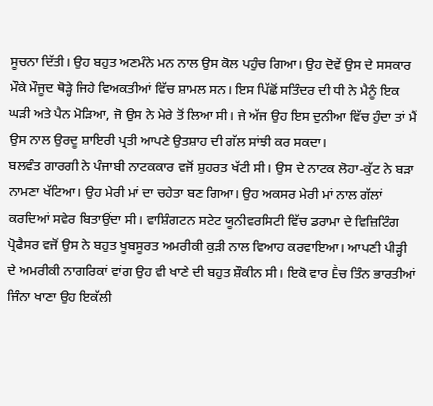ਸੂਚਨਾ ਦਿੱਤੀ। ਉਹ ਬਹੁਤ ਅਣਮੰਨੇ ਮਨ ਨਾਲ ਉਸ ਕੋਲ ਪਹੁੰਚ ਗਿਆ। ਉਹ ਦੋਵੇਂ ਉਸ ਦੇ ਸਸਕਾਰ ਮੌਕੇ ਮੌਜੂਦ ਥੋੜ੍ਹੇ ਜਿਹੇ ਵਿਅਕਤੀਆਂ ਵਿੱਚ ਸ਼ਾਮਲ ਸਨ। ਇਸ ਪਿੱਛੋਂ ਸਤਿੰਦਰ ਦੀ ਧੀ ਨੇ ਮੈਨੂੰ ਇਕ ਘੜੀ ਅਤੇ ਪੈਨ ਮੋੜਿਆ, ਜੋ ਉਸ ਨੇ ਮੇਰੇ ਤੋਂ ਲਿਆ ਸੀ। ਜੇ ਅੱਜ ਉਹ ਇਸ ਦੁਨੀਆ ਵਿੱਚ ਹੁੰਦਾ ਤਾਂ ਮੈਂ ਉਸ ਨਾਲ ਉਰਦੂ ਸ਼ਾਇਰੀ ਪ੍ਰਤੀ ਆਪਣੇ ਉਤਸ਼ਾਹ ਦੀ ਗੱਲ ਸਾਂਝੀ ਕਰ ਸਕਦਾ।
ਬਲਵੰਤ ਗਾਰਗੀ ਨੇ ਪੰਜਾਬੀ ਨਾਟਕਕਾਰ ਵਜੋਂ ਸ਼ੁਹਰਤ ਖੱਟੀ ਸੀ। ਉਸ ਦੇ ਨਾਟਕ ਲੋਹਾ-ਕੁੱਟ ਨੇ ਬੜਾ ਨਾਮਣਾ ਖੱਟਿਆ। ਉਹ ਮੇਰੀ ਮਾਂ ਦਾ ਚਹੇਤਾ ਬਣ ਗਿਆ। ਉਹ ਅਕਸਰ ਮੇਰੀ ਮਾਂ ਨਾਲ ਗੱਲਾਂ ਕਰਦਿਆਂ ਸਵੇਰ ਬਿਤਾਉਂਦਾ ਸੀ। ਵਾਸ਼ਿੰਗਟਨ ਸਟੇਟ ਯੂਨੀਵਰਸਿਟੀ ਵਿੱਚ ਡਰਾਮਾ ਦੇ ਵਿਜ਼ਿਟਿੰਗ ਪ੍ਰੋਫੈਸਰ ਵਜੋਂ ਉਸ ਨੇ ਬਹੁਤ ਖੂਬਸੂਰਤ ਅਮਰੀਕੀ ਕੁੜੀ ਨਾਲ ਵਿਆਹ ਕਰਵਾਇਆ। ਆਪਣੀ ਪੀੜ੍ਹੀ ਦੇ ਅਮਰੀਕੀ ਨਾਗਰਿਕਾਂ ਵਾਂਗ ਉਹ ਵੀ ਖਾਣੇ ਦੀ ਬਹੁਤ ਸ਼ੌਕੀਨ ਸੀ। ਇਕੋ ਵਾਰ Ḕਚ ਤਿੰਨ ਭਾਰਤੀਆਂ ਜਿੰਨਾ ਖਾਣਾ ਉਹ ਇਕੱਲੀ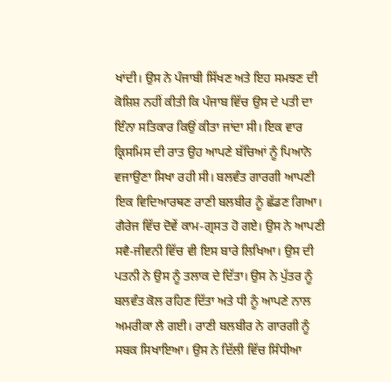ਖਾਂਦੀ। ਉਸ ਨੇ ਪੰਜਾਬੀ ਸਿੱਖਣ ਅਤੇ ਇਹ ਸਮਝਣ ਦੀ ਕੋਸ਼ਿਸ਼ ਨਹੀਂ ਕੀਤੀ ਕਿ ਪੰਜਾਬ ਵਿੱਚ ਉਸ ਦੇ ਪਤੀ ਦਾ ਇੰਨਾ ਸਤਿਕਾਰ ਕਿਉਂ ਕੀਤਾ ਜਾਂਦਾ ਸੀ। ਇਕ ਵਾਰ ਕ੍ਰਿਸਮਿਸ ਦੀ ਰਾਤ ਉਹ ਆਪਣੇ ਬੱਚਿਆਂ ਨੂੰ ਪਿਆਨੋ ਵਜਾਉਣਾ ਸਿਖਾ ਰਹੀ ਸੀ। ਬਲਵੰਤ ਗਾਰਗੀ ਆਪਣੀ ਇਕ ਵਿਦਿਆਰਥਣ ਰਾਣੀ ਬਲਬੀਰ ਨੂੰ ਛੱਡਣ ਗਿਆ। ਗੈਰੇਜ ਵਿੱਚ ਦੋਵੇਂ ਕਾਮ-ਗ੍ਰਸਤ ਹੋ ਗਏ। ਉਸ ਨੇ ਆਪਣੀ ਸਵੈ-ਜੀਵਨੀ ਵਿੱਚ ਵੀ ਇਸ ਬਾਰੇ ਲਿਖਿਆ। ਉਸ ਦੀ ਪਤਨੀ ਨੇ ਉਸ ਨੂੰ ਤਲਾਕ ਦੇ ਦਿੱਤਾ। ਉਸ ਨੇ ਪੁੱਤਰ ਨੂੰ ਬਲਵੰਤ ਕੋਲ ਰਹਿਣ ਦਿੱਤਾ ਅਤੇ ਧੀ ਨੂੰ ਆਪਣੇ ਨਾਲ ਅਮਰੀਕਾ ਲੈ ਗਈ। ਰਾਣੀ ਬਲਬੀਰ ਨੇ ਗਾਰਗੀ ਨੂੰ ਸਬਕ ਸਿਖਾਇਆ। ਉਸ ਨੇ ਦਿੱਲੀ ਵਿੱਚ ਸਿੰਧੀਆ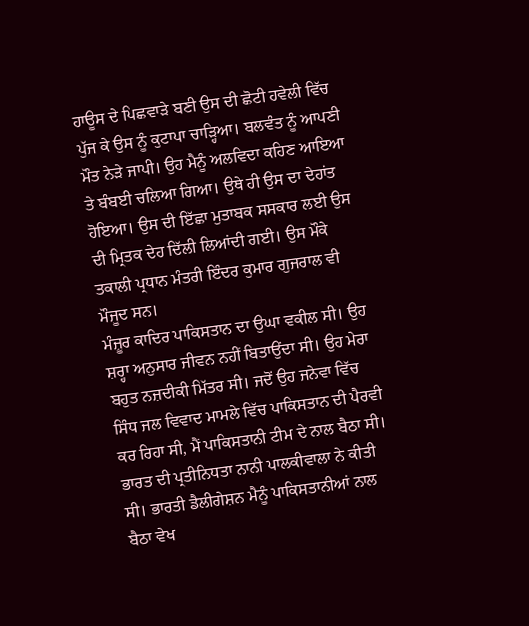ਹਾਊਸ ਦੇ ਪਿਛਵਾੜੇ ਬਣੀ ਉਸ ਦੀ ਛੋਟੀ ਹਵੇਲੀ ਵਿੱਚ ਪੁੱਜ ਕੇ ਉਸ ਨੂੰ ਕੁਟਾਪਾ ਚਾੜ੍ਹਿਆ। ਬਲਵੰਤ ਨੂੰ ਆਪਣੀ ਮੌਤ ਨੇੜੇ ਜਾਪੀ। ਉਹ ਮੈਨੂੰ ਅਲਵਿਦਾ ਕਹਿਣ ਆਇਆ ਤੇ ਬੰਬਈ ਚਲਿਆ ਗਿਆ। ਉਥੇ ਹੀ ਉਸ ਦਾ ਦੇਹਾਂਤ ਹੋਇਆ। ਉਸ ਦੀ ਇੱਛਾ ਮੁਤਾਬਕ ਸਸਕਾਰ ਲਈ ਉਸ ਦੀ ਮ੍ਰਿਤਕ ਦੇਹ ਦਿੱਲੀ ਲਿਆਂਦੀ ਗਈ। ਉਸ ਮੌਕੇ ਤਕਾਲੀ ਪ੍ਰਧਾਨ ਮੰਤਰੀ ਇੰਦਰ ਕੁਮਾਰ ਗੁਜਰਾਲ ਵੀ ਮੌਜੂਦ ਸਨ।
ਮੰਜ਼ੂਰ ਕਾਦਿਰ ਪਾਕਿਸਤਾਨ ਦਾ ਉਘਾ ਵਕੀਲ ਸੀ। ਉਹ ਸ਼ਰ੍ਹਾ ਅਨੁਸਾਰ ਜੀਵਨ ਨਹੀਂ ਬਿਤਾਉਂਦਾ ਸੀ। ਉਹ ਮੇਰਾ ਬਹੁਤ ਨਜ਼ਦੀਕੀ ਮਿੱਤਰ ਸੀ। ਜਦੋਂ ਉਹ ਜਨੇਵਾ ਵਿੱਚ ਸਿੰਧ ਜਲ ਵਿਵਾਦ ਮਾਮਲੇ ਵਿੱਚ ਪਾਕਿਸਤਾਨ ਦੀ ਪੈਰਵੀ ਕਰ ਰਿਹਾ ਸੀ, ਮੈਂ ਪਾਕਿਸਤਾਨੀ ਟੀਮ ਦੇ ਨਾਲ ਬੈਠਾ ਸੀ। ਭਾਰਤ ਦੀ ਪ੍ਰਤੀਨਿਧਤਾ ਨਾਨੀ ਪਾਲਕੀਵਾਲਾ ਨੇ ਕੀਤੀ ਸੀ। ਭਾਰਤੀ ਡੈਲੀਗੇਸ਼ਨ ਮੈਨੂੰ ਪਾਕਿਸਤਾਨੀਆਂ ਨਾਲ ਬੈਠਾ ਵੇਖ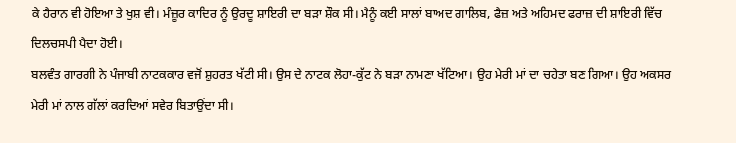ਕੇ ਹੈਰਾਨ ਵੀ ਹੋਇਆ ਤੇ ਖੁਸ਼ ਵੀ। ਮੰਜ਼ੂਰ ਕਾਦਿਰ ਨੂੰ ਉਰਦੂ ਸ਼ਾਇਰੀ ਦਾ ਬੜਾ ਸ਼ੌਕ ਸੀ। ਮੈਨੂੰ ਕਈ ਸਾਲਾਂ ਬਾਅਦ ਗਾਲਿਬ, ਫੈਜ਼ ਅਤੇ ਅਹਿਮਦ ਫਰਾਜ਼ ਦੀ ਸ਼ਾਇਰੀ ਵਿੱਚ ਦਿਲਚਸਪੀ ਪੈਦਾ ਹੋਈ।
ਬਲਵੰਤ ਗਾਰਗੀ ਨੇ ਪੰਜਾਬੀ ਨਾਟਕਕਾਰ ਵਜੋਂ ਸ਼ੁਹਰਤ ਖੱਟੀ ਸੀ। ਉਸ ਦੇ ਨਾਟਕ ਲੋਹਾ-ਕੁੱਟ ਨੇ ਬੜਾ ਨਾਮਣਾ ਖੱਟਿਆ। ਉਹ ਮੇਰੀ ਮਾਂ ਦਾ ਚਹੇਤਾ ਬਣ ਗਿਆ। ਉਹ ਅਕਸਰ ਮੇਰੀ ਮਾਂ ਨਾਲ ਗੱਲਾਂ ਕਰਦਿਆਂ ਸਵੇਰ ਬਿਤਾਉਂਦਾ ਸੀ।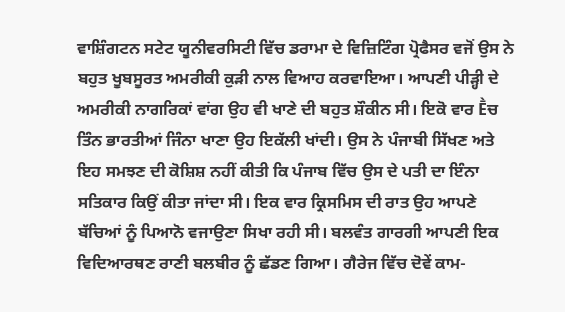ਵਾਸ਼ਿੰਗਟਨ ਸਟੇਟ ਯੂਨੀਵਰਸਿਟੀ ਵਿੱਚ ਡਰਾਮਾ ਦੇ ਵਿਜ਼ਿਟਿੰਗ ਪ੍ਰੋਫੈਸਰ ਵਜੋਂ ਉਸ ਨੇ ਬਹੁਤ ਖੂਬਸੂਰਤ ਅਮਰੀਕੀ ਕੁੜੀ ਨਾਲ ਵਿਆਹ ਕਰਵਾਇਆ। ਆਪਣੀ ਪੀੜ੍ਹੀ ਦੇ ਅਮਰੀਕੀ ਨਾਗਰਿਕਾਂ ਵਾਂਗ ਉਹ ਵੀ ਖਾਣੇ ਦੀ ਬਹੁਤ ਸ਼ੌਕੀਨ ਸੀ। ਇਕੋ ਵਾਰ Ḕਚ ਤਿੰਨ ਭਾਰਤੀਆਂ ਜਿੰਨਾ ਖਾਣਾ ਉਹ ਇਕੱਲੀ ਖਾਂਦੀ। ਉਸ ਨੇ ਪੰਜਾਬੀ ਸਿੱਖਣ ਅਤੇ ਇਹ ਸਮਝਣ ਦੀ ਕੋਸ਼ਿਸ਼ ਨਹੀਂ ਕੀਤੀ ਕਿ ਪੰਜਾਬ ਵਿੱਚ ਉਸ ਦੇ ਪਤੀ ਦਾ ਇੰਨਾ ਸਤਿਕਾਰ ਕਿਉਂ ਕੀਤਾ ਜਾਂਦਾ ਸੀ। ਇਕ ਵਾਰ ਕ੍ਰਿਸਮਿਸ ਦੀ ਰਾਤ ਉਹ ਆਪਣੇ ਬੱਚਿਆਂ ਨੂੰ ਪਿਆਨੋ ਵਜਾਉਣਾ ਸਿਖਾ ਰਹੀ ਸੀ। ਬਲਵੰਤ ਗਾਰਗੀ ਆਪਣੀ ਇਕ ਵਿਦਿਆਰਥਣ ਰਾਣੀ ਬਲਬੀਰ ਨੂੰ ਛੱਡਣ ਗਿਆ। ਗੈਰੇਜ ਵਿੱਚ ਦੋਵੇਂ ਕਾਮ-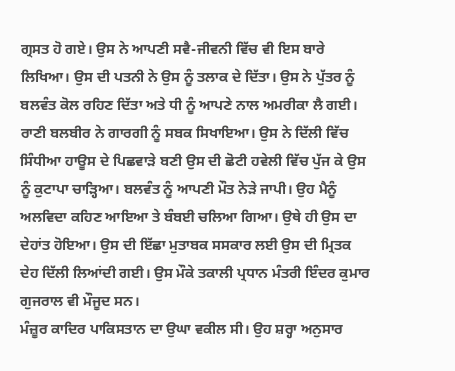ਗ੍ਰਸਤ ਹੋ ਗਏ। ਉਸ ਨੇ ਆਪਣੀ ਸਵੈ-ਜੀਵਨੀ ਵਿੱਚ ਵੀ ਇਸ ਬਾਰੇ ਲਿਖਿਆ। ਉਸ ਦੀ ਪਤਨੀ ਨੇ ਉਸ ਨੂੰ ਤਲਾਕ ਦੇ ਦਿੱਤਾ। ਉਸ ਨੇ ਪੁੱਤਰ ਨੂੰ ਬਲਵੰਤ ਕੋਲ ਰਹਿਣ ਦਿੱਤਾ ਅਤੇ ਧੀ ਨੂੰ ਆਪਣੇ ਨਾਲ ਅਮਰੀਕਾ ਲੈ ਗਈ। ਰਾਣੀ ਬਲਬੀਰ ਨੇ ਗਾਰਗੀ ਨੂੰ ਸਬਕ ਸਿਖਾਇਆ। ਉਸ ਨੇ ਦਿੱਲੀ ਵਿੱਚ ਸਿੰਧੀਆ ਹਾਊਸ ਦੇ ਪਿਛਵਾੜੇ ਬਣੀ ਉਸ ਦੀ ਛੋਟੀ ਹਵੇਲੀ ਵਿੱਚ ਪੁੱਜ ਕੇ ਉਸ ਨੂੰ ਕੁਟਾਪਾ ਚਾੜ੍ਹਿਆ। ਬਲਵੰਤ ਨੂੰ ਆਪਣੀ ਮੌਤ ਨੇੜੇ ਜਾਪੀ। ਉਹ ਮੈਨੂੰ ਅਲਵਿਦਾ ਕਹਿਣ ਆਇਆ ਤੇ ਬੰਬਈ ਚਲਿਆ ਗਿਆ। ਉਥੇ ਹੀ ਉਸ ਦਾ ਦੇਹਾਂਤ ਹੋਇਆ। ਉਸ ਦੀ ਇੱਛਾ ਮੁਤਾਬਕ ਸਸਕਾਰ ਲਈ ਉਸ ਦੀ ਮ੍ਰਿਤਕ ਦੇਹ ਦਿੱਲੀ ਲਿਆਂਦੀ ਗਈ। ਉਸ ਮੌਕੇ ਤਕਾਲੀ ਪ੍ਰਧਾਨ ਮੰਤਰੀ ਇੰਦਰ ਕੁਮਾਰ ਗੁਜਰਾਲ ਵੀ ਮੌਜੂਦ ਸਨ।
ਮੰਜ਼ੂਰ ਕਾਦਿਰ ਪਾਕਿਸਤਾਨ ਦਾ ਉਘਾ ਵਕੀਲ ਸੀ। ਉਹ ਸ਼ਰ੍ਹਾ ਅਨੁਸਾਰ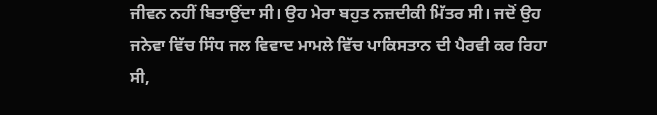ਜੀਵਨ ਨਹੀਂ ਬਿਤਾਉਂਦਾ ਸੀ। ਉਹ ਮੇਰਾ ਬਹੁਤ ਨਜ਼ਦੀਕੀ ਮਿੱਤਰ ਸੀ। ਜਦੋਂ ਉਹ ਜਨੇਵਾ ਵਿੱਚ ਸਿੰਧ ਜਲ ਵਿਵਾਦ ਮਾਮਲੇ ਵਿੱਚ ਪਾਕਿਸਤਾਨ ਦੀ ਪੈਰਵੀ ਕਰ ਰਿਹਾ ਸੀ,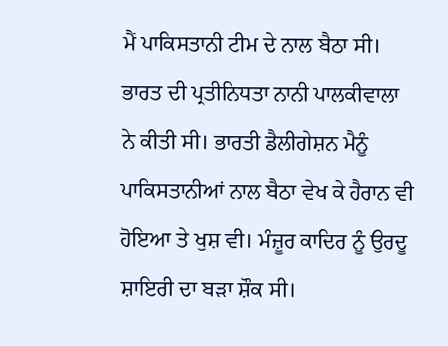ਮੈਂ ਪਾਕਿਸਤਾਨੀ ਟੀਮ ਦੇ ਨਾਲ ਬੈਠਾ ਸੀ। ਭਾਰਤ ਦੀ ਪ੍ਰਤੀਨਿਧਤਾ ਨਾਨੀ ਪਾਲਕੀਵਾਲਾ ਨੇ ਕੀਤੀ ਸੀ। ਭਾਰਤੀ ਡੈਲੀਗੇਸ਼ਨ ਮੈਨੂੰ ਪਾਕਿਸਤਾਨੀਆਂ ਨਾਲ ਬੈਠਾ ਵੇਖ ਕੇ ਹੈਰਾਨ ਵੀ ਹੋਇਆ ਤੇ ਖੁਸ਼ ਵੀ। ਮੰਜ਼ੂਰ ਕਾਦਿਰ ਨੂੰ ਉਰਦੂ ਸ਼ਾਇਰੀ ਦਾ ਬੜਾ ਸ਼ੌਕ ਸੀ।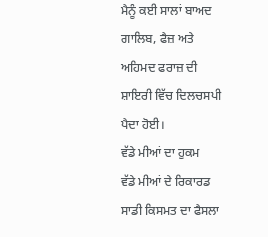ਮੈਨੂੰ ਕਈ ਸਾਲਾਂ ਬਾਅਦ ਗਾਲਿਬ, ਫੈਜ਼ ਅਤੇ ਅਹਿਮਦ ਫਰਾਜ਼ ਦੀ ਸ਼ਾਇਰੀ ਵਿੱਚ ਦਿਲਚਸਪੀ ਪੈਦਾ ਹੋਈ।
ਵੱਡੇ ਮੀਆਂ ਦਾ ਹੁਕਮ
ਵੱਡੇ ਮੀਆਂ ਦੇ ਰਿਕਾਰਡ ਸਾਡੀ ਕਿਸਮਤ ਦਾ ਫੈਸਲਾ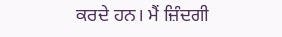ਕਰਦੇ ਹਨ। ਮੈਂ ਜ਼ਿੰਦਗੀ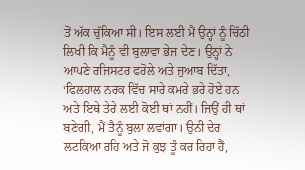ਤੋਂ ਅੱਕ ਚੁੱਕਿਆ ਸੀ। ਇਸ ਲਈ ਮੈਂ ਉਨ੍ਹਾਂ ਨੂੰ ਚਿੱਠੀ ਲਿਖੀ ਕਿ ਮੈਨੂੰ ਵੀ ਬੁਲਾਵਾ ਭੇਜ ਦੇਣ। ਉਨ੍ਹਾਂ ਨੇ ਆਪਣੇ ਰਜਿਸਟਰ ਫਰੋਲੇ ਅਤੇ ਜੁਆਬ ਦਿੱਤਾ, ‘ਫਿਲਹਾਲ ਨਰਕ ਵਿੱਚ ਸਾਰੇ ਕਮਰੇ ਭਰੇ ਹੋਏ ਹਨ ਅਤੇ ਇਥੇ ਤੇਰੇ ਲਈ ਕੋਈ ਥਾਂ ਨਹੀਂ। ਜਿਉਂ ਹੀ ਥਾਂ ਬਣੇਗੀ, ਮੈਂ ਤੈਨੂੰ ਬੁਲਾ ਲਵਾਂਗਾ। ਉਨੀ ਦੇਰ ਲਟਕਿਆ ਰਹਿ ਅਤੇ ਜੋ ਕੁਝ ਤੂੰ ਕਰ ਰਿਹਾ ਹੈਂ,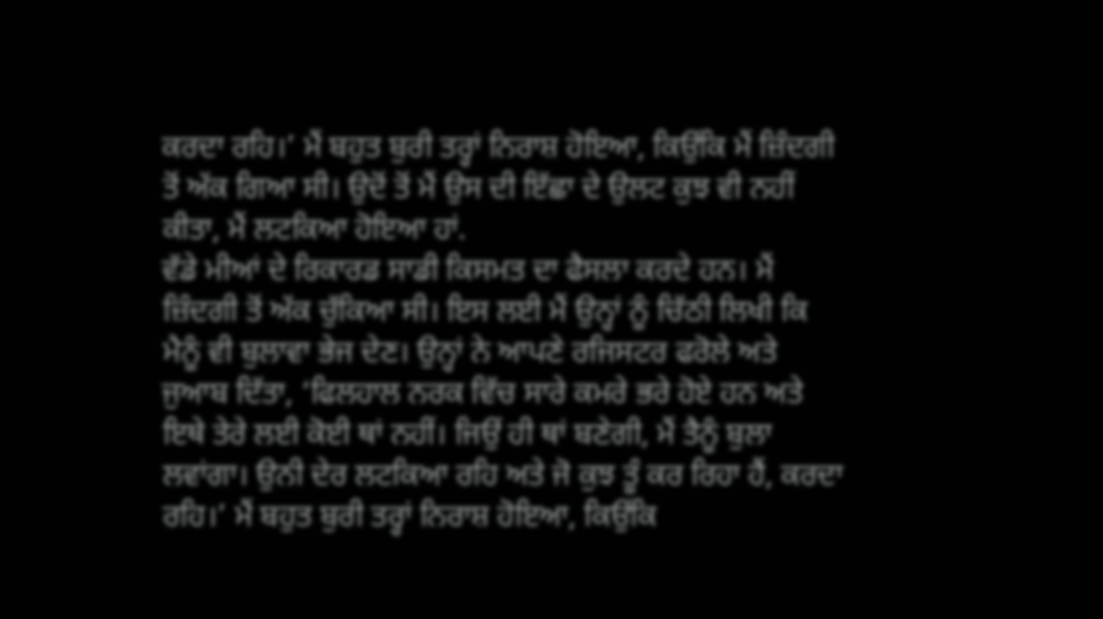ਕਰਦਾ ਰਹਿ।’ ਮੈਂ ਬਹੁਤ ਬੁਰੀ ਤਰ੍ਹਾਂ ਨਿਰਾਸ਼ ਹੋਇਆ, ਕਿਉਂਕਿ ਮੈਂ ਜ਼ਿੰਦਗੀ ਤੋਂ ਅੱਕ ਗਿਆ ਸੀ। ਉਦੋਂ ਤੋਂ ਮੈਂ ਉਸ ਦੀ ਇੱਛਾ ਦੇ ਉਲਟ ਕੁਝ ਵੀ ਨਹੀਂ ਕੀਤਾ, ਮੈਂ ਲਟਕਿਆ ਹੋਇਆ ਹਾਂ.
ਵੱਡੇ ਮੀਆਂ ਦੇ ਰਿਕਾਰਡ ਸਾਡੀ ਕਿਸਮਤ ਦਾ ਫੈਸਲਾ ਕਰਦੇ ਹਨ। ਮੈਂ ਜ਼ਿੰਦਗੀ ਤੋਂ ਅੱਕ ਚੁੱਕਿਆ ਸੀ। ਇਸ ਲਈ ਮੈਂ ਉਨ੍ਹਾਂ ਨੂੰ ਚਿੱਠੀ ਲਿਖੀ ਕਿ ਮੈਨੂੰ ਵੀ ਬੁਲਾਵਾ ਭੇਜ ਦੇਣ। ਉਨ੍ਹਾਂ ਨੇ ਆਪਣੇ ਰਜਿਸਟਰ ਫਰੋਲੇ ਅਤੇ ਜੁਆਬ ਦਿੱਤਾ, ‘ਫਿਲਹਾਲ ਨਰਕ ਵਿੱਚ ਸਾਰੇ ਕਮਰੇ ਭਰੇ ਹੋਏ ਹਨ ਅਤੇ ਇਥੇ ਤੇਰੇ ਲਈ ਕੋਈ ਥਾਂ ਨਹੀਂ। ਜਿਉਂ ਹੀ ਥਾਂ ਬਣੇਗੀ, ਮੈਂ ਤੈਨੂੰ ਬੁਲਾ ਲਵਾਂਗਾ। ਉਨੀ ਦੇਰ ਲਟਕਿਆ ਰਹਿ ਅਤੇ ਜੋ ਕੁਝ ਤੂੰ ਕਰ ਰਿਹਾ ਹੈਂ, ਕਰਦਾ ਰਹਿ।’ ਮੈਂ ਬਹੁਤ ਬੁਰੀ ਤਰ੍ਹਾਂ ਨਿਰਾਸ਼ ਹੋਇਆ, ਕਿਉਂਕਿ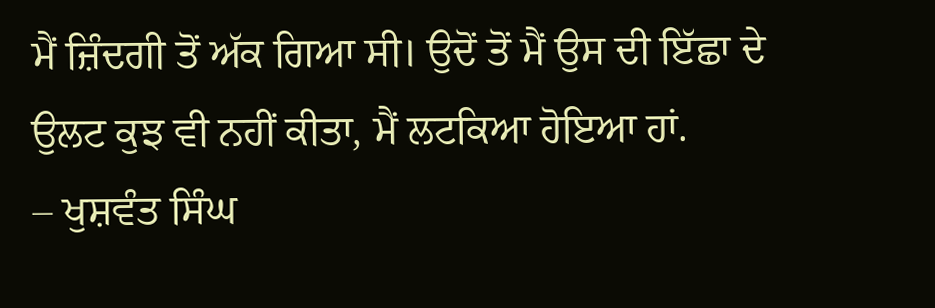ਮੈਂ ਜ਼ਿੰਦਗੀ ਤੋਂ ਅੱਕ ਗਿਆ ਸੀ। ਉਦੋਂ ਤੋਂ ਮੈਂ ਉਸ ਦੀ ਇੱਛਾ ਦੇ ਉਲਟ ਕੁਝ ਵੀ ਨਹੀਂ ਕੀਤਾ, ਮੈਂ ਲਟਕਿਆ ਹੋਇਆ ਹਾਂ.
– ਖੁਸ਼ਵੰਤ ਸਿੰਘ